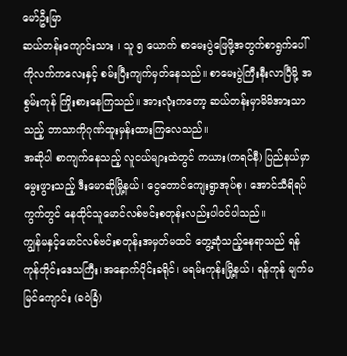မော်ဦးမြာ
ဆယ်တန်းကျောင်းသား ၊ သူ ၅ ယောက် စာမေးပွဲဖြေဖို့အတွက်စာရွက်ပေါ်ကိုလက်ကလေးနှင့် စမ်းပြီးကျက်မှတ်နေသည်။ စာမေးပွဲကြီးနီးလာပြီမို့ အစွမ်းကုန် ကြိုးစားနေကြသည်။ အားလုံးကတော့ ဆယ်တန်းမှာမိမိအားသာသည့် ဘာသာကိုဂုဏ်ထူးမှန်းထားကြလေသည်။
အဆိုပါ စာကျက်နေသည့် လူငယ်များထဲတွင် ကယား(ကရင်နီ) ပြည်နယ်မှာမွေးဖွားသည့် ဒီးမောဆိုမြို့နယ်၊ ငွေတောင်ကျေးရွာအုပ်စု၊ အောင်သီရိရပ်ကွက်တွင် နေထိုင်သူမောင်လစ်ဗင်းစတုန်းလည်းပါဝင်ပါသည်။
ကျွန်မနှင့်မောင်လစ်ဗင်းစတုန်းအမှတ်မထင် တွေ့ဆုံသည့်နေရာသည် ရန်ကုန်တိုင်းဒေသကြီး၊အနောက်ပိုင်းခရိုင်၊ မရမ်းကုန်းမြို့နယ်၊ ရန်ကုန် မျက်မမြင်ကျောင်း (ခဝဲခြံ)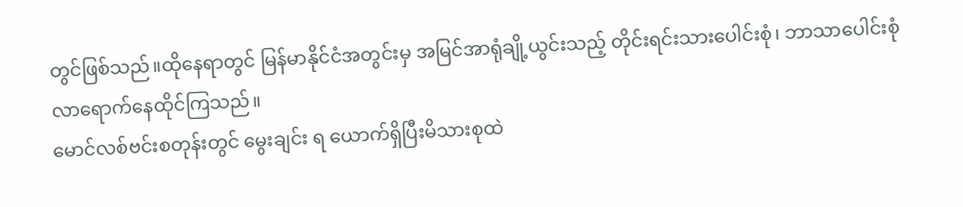တွင်ဖြစ်သည်။ထိုနေရာတွင် မြန်မာနိုင်ငံအတွင်းမှ အမြင်အာရုံချို့ယွင်းသည့် တိုင်းရင်းသားပေါင်းစုံ၊ ဘာသာပေါင်းစုံလာရောက်နေထိုင်ကြသည်။
မောင်လစ်ဗင်းစတုန်းတွင် မွေးချင်း ရ ယောက်ရှိပြီးမိသားစုထဲ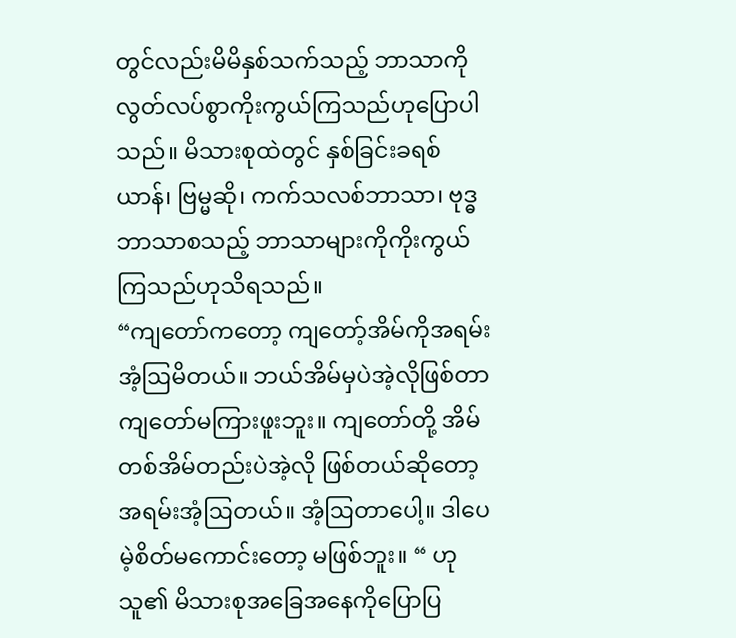တွင်လည်းမိမိနှစ်သက်သည့် ဘာသာကိုလွတ်လပ်စွာကိုးကွယ်ကြသည်ဟုပြောပါသည်။ မိသားစုထဲတွင် နှစ်ခြင်းခရစ်ယာန်၊ ဗြမ္မဆို၊ ကက်သလစ်ဘာသာ၊ ဗုဒ္ဓဘာသာစသည့် ဘာသာများကိုကိုးကွယ်ကြသည်ဟုသိရသည်။
“ကျတော်ကတော့ ကျတော့်အိမ်ကိုအရမ်းအံ့ဩမိတယ်။ ဘယ်အိမ်မှပဲအဲ့လိုဖြစ်တာကျတော်မကြားဖူးဘူး။ ကျတော်တို့ အိမ်တစ်အိမ်တည်းပဲအဲ့လို ဖြစ်တယ်ဆိုတော့ အရမ်းအံ့ဩတယ်။ အံ့ဩတာပေါ့။ ဒါပေမဲ့စိတ်မကောင်းတော့ မဖြစ်ဘူး။ “ ဟုသူ၏ မိသားစုအခြေအနေကိုပြောပြ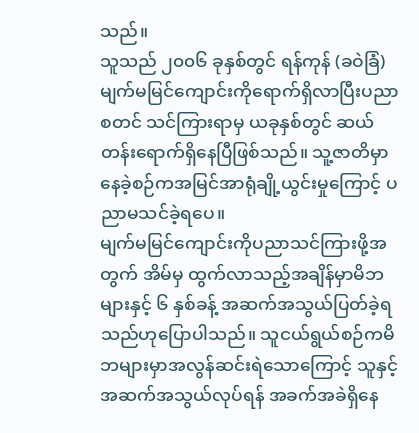သည်။
သူသည် ၂၀၀၆ ခုနှစ်တွင် ရန်ကုန် (ခဝဲခြံ) မျက်မမြင်ကျောင်းကိုရောက်ရှိလာပြီးပညာစတင် သင်ကြားရာမှ ယခုနှစ်တွင် ဆယ်တန်းရောက်ရှိနေပြီဖြစ်သည်။ သူ့ဇာတိမှာနေခဲ့စဉ်ကအမြင်အာရုံချို့ယွင်းမှုကြောင့် ပညာမသင်ခဲ့ရပေ။
မျက်မမြင်ကျောင်းကိုပညာသင်ကြားဖို့အတွက် အိမ်မှ ထွက်လာသည့်အချိန်မှာမိဘများနှင့် ၆ နှစ်ခန့် အဆက်အသွယ်ပြတ်ခဲ့ရသည်ဟုပြောပါသည်။ သူငယ်ရွယ်စဉ်ကမိဘများမှာအလွန်ဆင်းရဲသောကြောင့် သူနှင့် အဆက်အသွယ်လုပ်ရန် အခက်အခဲရှိနေ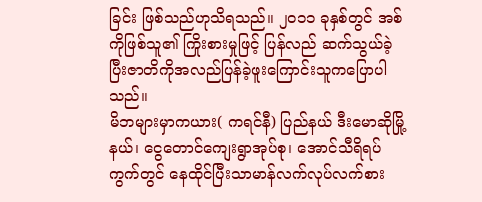ခြင်း ဖြစ်သည်ဟုသိရသည်။ ၂၀၁၁ ခုနှစ်တွင် အစ်ကိုဖြစ်သူ၏ ကြိုးစားမှုဖြင့် ပြန်လည် ဆက်သွယ်ခဲ့ပြီးဇာတိကိုအလည်ပြန်ခဲ့ဖူးကြောင်းသူကပြောပါသည်။
မိဘများမှာကယား( ကရင်နီ) ပြည်နယ် ဒီးမောဆိုမြို့နယ်၊ ငွေတောင်ကျေးရွာအုပ်စု၊ အောင်သီရိရပ်ကွက်တွင် နေထိုင်ပြီးသာမာန်လက်လုပ်လက်စား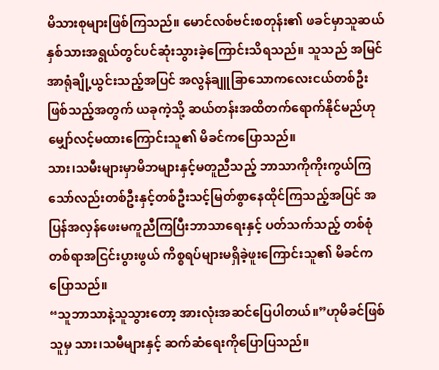မိသားစုများဖြစ်ကြသည်။ မောင်လစ်ဗင်းစတုန်း၏ ဖခင်မှာသူဆယ်နှစ်သားအရွယ်တွင်ပင်ဆုံးသွားခဲ့ကြောင်းသိရသည်။ သူသည် အမြင်အာရုံချို့ယွင်းသည့်အပြင် အလွန်ချူခြာသောကလေးငယ်တစ်ဦး ဖြစ်သည့်အတွက် ယခုကဲ့သို့ ဆယ်တန်းအထိတက်ရောက်နိုင်မည်ဟုမျှော်လင့်မထားကြောင်းသူ၏ မိခင်ကပြောသည်။
သား၊သမီးများမှာမိဘများနှင့်မတူညီသည့် ဘာသာကိုကိုးကွယ်ကြသော်လည်းတစ်ဦးနှင့်တစ်ဦးသင့်မြတ်စွာနေထိုင်ကြသည့်အပြင် အပြန်အလှန်ဖေးမကူညီကြပြီးဘာသာရေးနှင့် ပတ်သက်သည့် တစ်စုံတစ်ရာအငြင်းပွားဖွယ် ကိစ္စရပ်များမရှိခဲ့ဖူးကြောင်းသူ၏ မိခင်ကပြောသည်။
“သူဘာသာနဲ့သူသွားတော့ အားလုံးအဆင်ပြေပါတယ်။”ဟုမိခင်ဖြစ်သူမှ သား၊သမီများနှင့် ဆက်ဆံရေးကိုပြောပြသည်။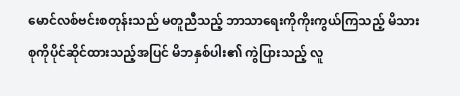မောင်လစ်ဗင်းစတုန်းသည် မတူညီသည့် ဘာသာရေးကိုကိုးကွယ်ကြသည့် မိသားစုကိုပိုင်ဆိုင်ထားသည့်အပြင် မိဘနှစ်ပါး၏ ကွဲပြားသည့် လူ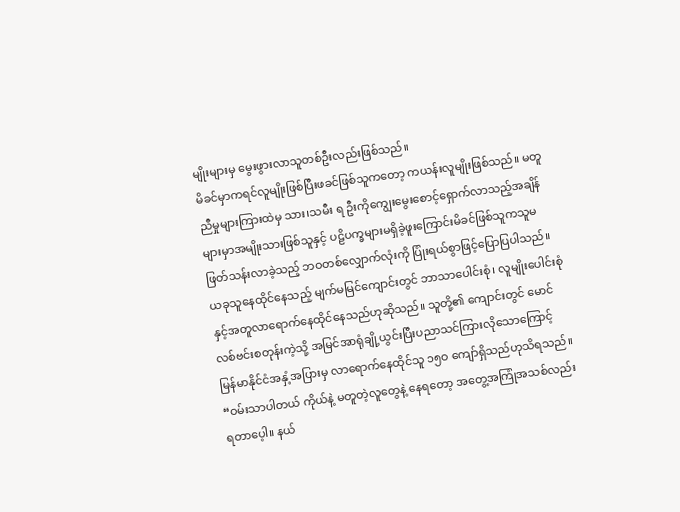မျိုးများမှ မွေးဖွားလာသူတစ်ဦးလည်းဖြစ်သည်။
မိခင်မှာကရင်လူမျိုးဖြစ်ပြီးဖခင်ဖြစ်သူကတော့ ကယန်းလူမျိုးဖြစ်သည်။ မတူညီမှုများကြားထဲမှ သား၊သမီး ရ ဦးကိုကျွေးမွေးစောင့်ရှောက်လာသည့်အချိန်များမှာအမျိုးသားဖြစ်သူနှင့် ပဠိပက္ခများမရှိခဲ့ဖူးကြောင်းမိခင်ဖြစ်သူကသူမ ဖြတ်သန်းလာခဲ့သည့် ဘဝတစ်လျှောက်လုံးကို ပြုံးရယ်စွာဖြင့်ပြောပြပါသည်။
ယခုသူနေထိုင်နေသည့် မျက်မမြင်ကျောင်းတွင် ဘာသာပေါင်းစုံ၊ လူမျိုးပေါင်းစုံနှင့်အတူလာရောက်နေထိုင်နေသည်ဟုဆိုသည်။ သူတို့၏ ကျောင်းတွင် မောင်လစ်ဗင်းစတုန်းကဲ့သို့ အမြင်အာရုံချို့ယွင်းပြီးပညာသင်ကြားလိုသောကြောင့် မြန်မာနိုင်ငံအနှံ့အပြားမှ လာရောက်နေထိုင်သူ ၁၅ဝ ကျော်ရှိသည်ဟုသိရသည်။
“ဝမ်းသာပါတယ် ကိုယ်နဲ့ မတူတဲ့လူတွေနဲ့ နေရတော့ အတွေ့အကြုံအသစ်လည်းရတာပေ့ါ။ နယ်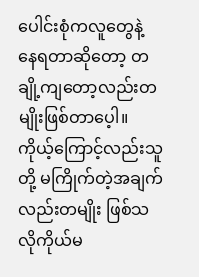ပေါင်းစုံကလူတွေနဲ့ နေရတာဆိုတော့ တချို့ကျတော့လည်းတမျိုးဖြစ်တာပေ့ါ။ ကိုယ့်ကြောင့်လည်းသူတို့ မကြိုက်တဲ့အချက်လည်းတမျိုး ဖြစ်သလိုကိုယ်မ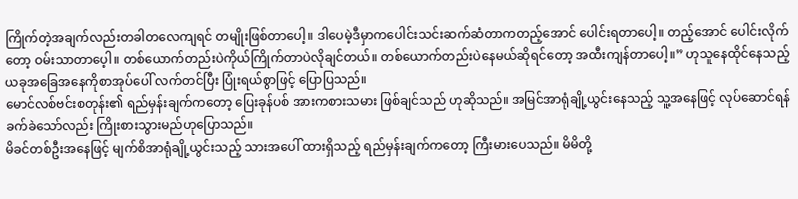ကြိုက်တဲ့အချက်လည်းတခါတလေကျရင် တမျိုးဖြစ်တာပေါ့။ ဒါပေမဲ့ဒီမှာကပေါင်းသင်းဆက်ဆံတာကတည့်အောင် ပေါင်းရတာပေါ့။ တည့်အောင် ပေါင်းလိုက်တော့ ဝမ်းသာတာပေ့ါ။ တစ်ယောက်တည်းပဲကိုယ်ကြိုက်တာပဲလိုချင်တယ်။ တစ်ယောက်တည်းပဲနေမယ်ဆိုရင်တော့ အထီးကျန်တာပေါ့။” ဟုသူနေထိုင်နေသည့် ယခုအခြေအနေကိုစာအုပ်ပေါ် လက်တင်ပြီး ပြုံးရယ်စွာဖြင့် ပြောပြသည်။
မောင်လစ်ဗင်းစတုန်း၏ ရည်မှန်းချက်ကတော့ ပြေးခုန်ပစ် အားကစားသမား ဖြစ်ချင်သည် ဟုဆိုသည်။ အမြင်အာရုံချို့ယွင်းနေသည့် သူ့အနေဖြင့် လုပ်ဆောင်ရန် ခက်ခဲသော်လည်း ကြိုးစားသွားမည်ဟုပြောသည်။
မိခင်တစ်ဦးအနေဖြင့် မျက်စိအာရုံချို့ယွင်းသည့် သားအပေါ် ထားရှိသည့် ရည်မှန်းချက်ကတော့ ကြီးမားပေသည်။ မိမိတို့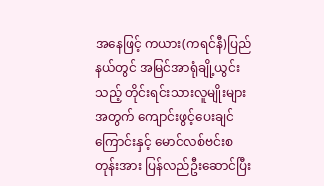အနေဖြင့် ကယား(ကရင်နီ)ပြည်နယ်တွင် အမြင်အာရုံချို့ယွင်းသည့် တိုင်းရင်းသားလူမျိုးများအတွက် ကျောင်းဖွင့်ပေးချင်ကြောင်းနှင့် မောင်လစ်ဗင်းစတုန်းအား ပြန်လည်ဦးဆောင်ပြီး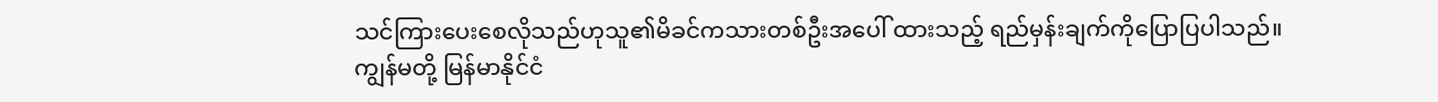သင်ကြားပေးစေလိုသည်ဟုသူ၏မိခင်ကသားတစ်ဦးအပေါ် ထားသည့် ရည်မှန်းချက်ကိုပြောပြပါသည်။
ကျွန်မတို့ မြန်မာနိုင်ငံ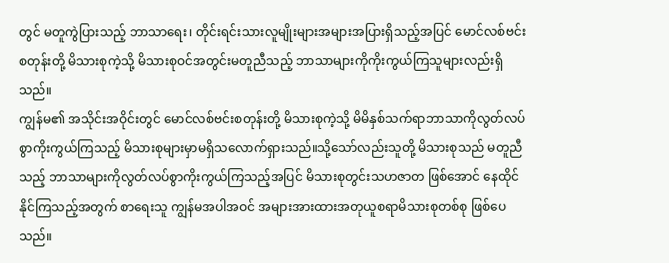တွင် မတူကွဲပြားသည့် ဘာသာရေး၊ တိုင်းရင်းသားလူမျိုးများအများအပြားရှိသည့်အပြင် မောင်လစ်ဗင်းစတုန်းတို့ မိသားစုကဲ့သို့ မိသားစုဝင်အတွင်းမတူညီသည့် ဘာသာများကိုကိုးကွယ်ကြသူများလည်းရှိသည်။
ကျွန်မ၏ အသိုင်းအဝိုင်းတွင် မောင်လစ်ဗင်းစတုန်းတို့ မိသားစုကဲ့သို့ မိမိနှစ်သက်ရာဘာသာကိုလွတ်လပ်စွာကိုးကွယ်ကြသည့် မိသားစုများမှာမရှိသလောက်ရှားသည်။သို့သော်လည်းသူတို့ မိသားစုသည် မတူညီသည့် ဘာသာများကိုလွတ်လပ်စွာကိုးကွယ်ကြသည့်အပြင် မိသားစုတွင်းသဟဇာတ ဖြစ်အောင် နေထိုင်နိုင်ကြသည့်အတွက် စာရေးသူ ကျွန်မအပါအဝင် အများအားထားအတုယူစရာမိသားစုတစ်စု ဖြစ်ပေသည်။